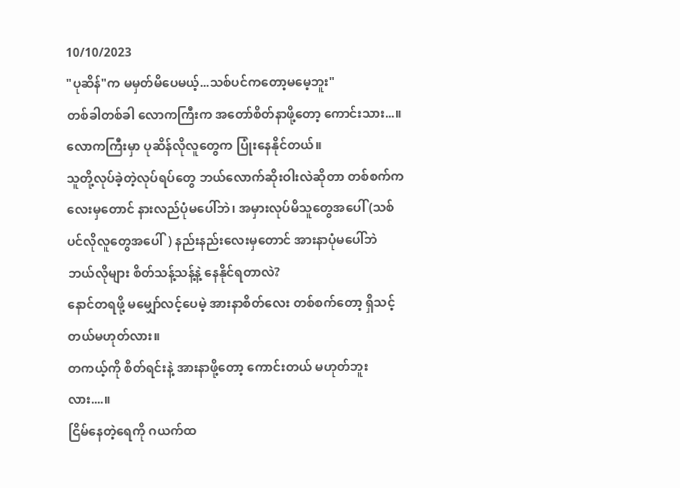10/10/2023
"ပုဆိန်"က မမှတ်မိပေမယ့်...သစ်ပင်ကတော့မမေ့ဘူး"
တစ်ခါတစ်ခါ လောကကြီးက အတော်စိတ်နာဖို့တော့ ကောင်းသား...။
လောကကြီးမှာ ပုဆိန်လိုလူတွေက ပြုံးနေနိုင်တယ်။
သူတို့လုပ်ခဲ့တဲ့လုပ်ရပ်တွေ ဘယ်လောက်ဆိုးဝါးလဲဆိုတာ တစ်စက်ကလေးမှတောင် နားလည်ပုံမပေါ်ဘဲ၊ အမှားလုပ်မိသူတွေအပေါ် (သစ်ပင်လိုလူတွေအပေါ်) နည်းနည်းလေးမှတောင် အားနာပုံမပေါ်ဘဲ ဘယ်လိုများ စိတ်သန့်သန့်နဲ့ နေနိုင်ရတာလဲ?
နောင်တရဖို့ မမျှော်လင့်ပေမဲ့ အားနာစိတ်လေး တစ်စက်တော့ ရှိသင့်တယ်မဟုတ်လား။
တကယ့်ကို စိတ်ရင်းနဲ့ အားနာဖို့တော့ ကောင်းတယ် မဟုတ်ဘူးလား....။
ငြိမ်နေတဲ့ရေကို ဂယက်ထ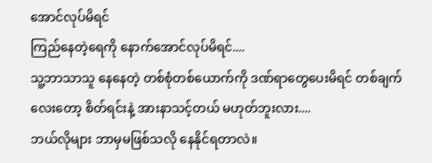အောင်လုပ်မိရင်
ကြည်နေတဲ့ရေကို နောက်အောင်လုပ်မိရင်....
သူ့ဘာသာသူ နေနေတဲ့ တစ်စုံတစ်ယောက်ကို ဒဏ်ရာတွေပေးမိရင် တစ်ချက်လေးတော့ စိတ်ရင်းနဲ့ အားနာသင့်တယ် မဟုတ်ဘူးလား....
ဘယ်လိုများ ဘာမှမဖြစ်သလို နေနိုင်ရတာလဲ။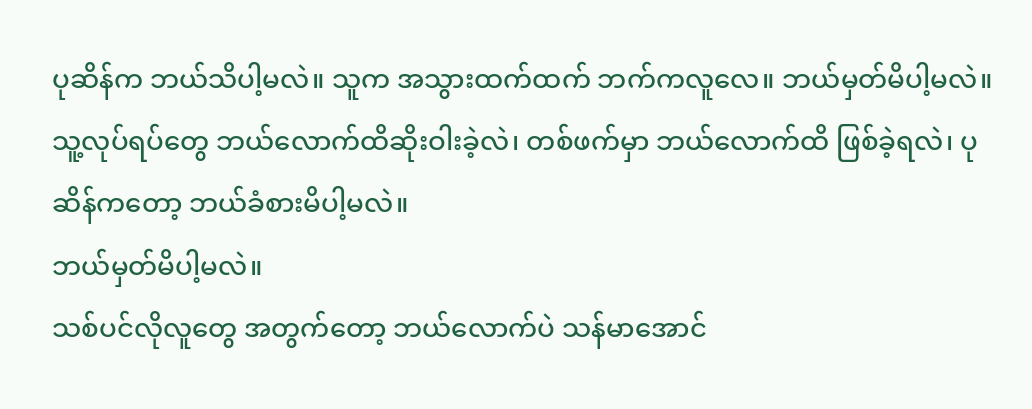ပုဆိန်က ဘယ်သိပါ့မလဲ။ သူက အသွားထက်ထက် ဘက်ကလူလေ။ ဘယ်မှတ်မိပါ့မလဲ။ သူ့လုပ်ရပ်တွေ ဘယ်လောက်ထိဆိုးဝါးခဲ့လဲ၊ တစ်ဖက်မှာ ဘယ်လောက်ထိ ဖြစ်ခဲ့ရလဲ၊ ပုဆိန်ကတော့ ဘယ်ခံစားမိပါ့မလဲ။
ဘယ်မှတ်မိပါ့မလဲ။
သစ်ပင်လိုလူတွေ အတွက်တော့ ဘယ်လောက်ပဲ သန်မာအောင်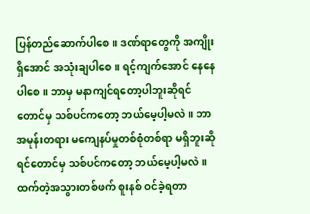ပြန်တည်ဆောက်ပါစေ။ ဒဏ်ရာတွေကို အကျိုးရှိအောင် အသုံးချပါစေ။ ရင့်ကျက်အောင် နေနေပါစေ။ ဘာမှ မနာကျင်ရတော့ပါဘူးဆိုရင်တောင်မှ သစ်ပင်ကတော့ ဘယ်မေ့ပါ့မလဲ။ ဘာ အမုန်းတရား မကျေနပ်မှုတစ်စုံတစ်ရာ မရှိဘူးဆိုရင်တောင်မှ သစ်ပင်ကတော့ ဘယ်မေ့ပါ့မလဲ။ ထက်တဲ့အသွားတစ်ဖက် စူးနစ် ဝင်ခဲ့ရတာ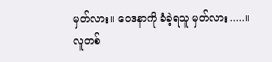မှတ်လား။ ဝေဒနာကို ခံခဲ့ရသူ မှတ်လား.....။
လူတစ်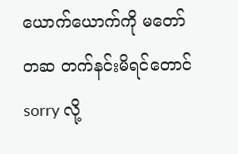ယောက်ယောက်ကို မတော်တဆ တက်နင်းမိရင်တောင် sorry လို့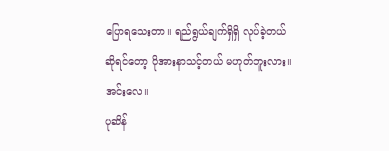ပြောရသေးတာ။ ရည်ရွယ်ချက်ရှိရှိ လုပ်ခဲ့တယ်ဆိုရင်တော့ ပိုအားနာသင့်တယ် မဟုတ်ဘူးလား။
အင်းလေ။
ပုဆိန်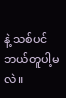နဲ့ သစ်ပင် ဘယ်တူပါ့မလဲ။